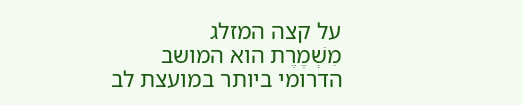על קצה המזלג
מִשְׁמֶרֶת הוא המושב הדרומי ביותר במועצת לב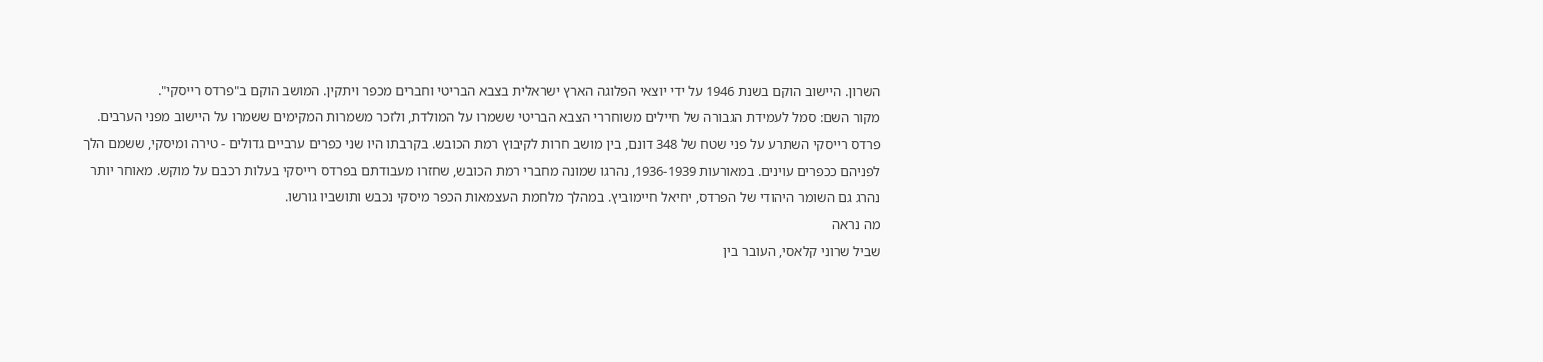השרון. היישוב הוקם בשנת 1946 על ידי יוצאי הפלוגה הארץ ישראלית בצבא הבריטי וחברים מכפר ויתקין. המושב הוקם ב"פרדס רייסקי".
מקור השם: סמל לעמידת הגבורה של חיילים משוחררי הצבא הבריטי ששמרו על המולדת, ולזכר משמרות המקימים ששמרו על היישוב מפני הערבים.
פרדס רייסקי השתרע על פני שטח של 348 דונם, בין מושב חרות לקיבוץ רמת הכובש. בקרבתו היו שני כפרים ערביים גדולים - טירה ומיסקי, ששמם הלך לפניהם ככפרים עוינים. במאורעות 1936-1939, נהרגו שמונה מחברי רמת הכובש, שחזרו מעבודתם בפרדס רייסקי בעלות רכבם על מוקש. מאוחר יותר נהרג גם השומר היהודי של הפרדס, יחיאל חיימוביץ. במהלך מלחמת העצמאות הכפר מיסקי נכבש ותושביו גורשו.
מה נראה
שביל שרוני קלאסי, העובר בין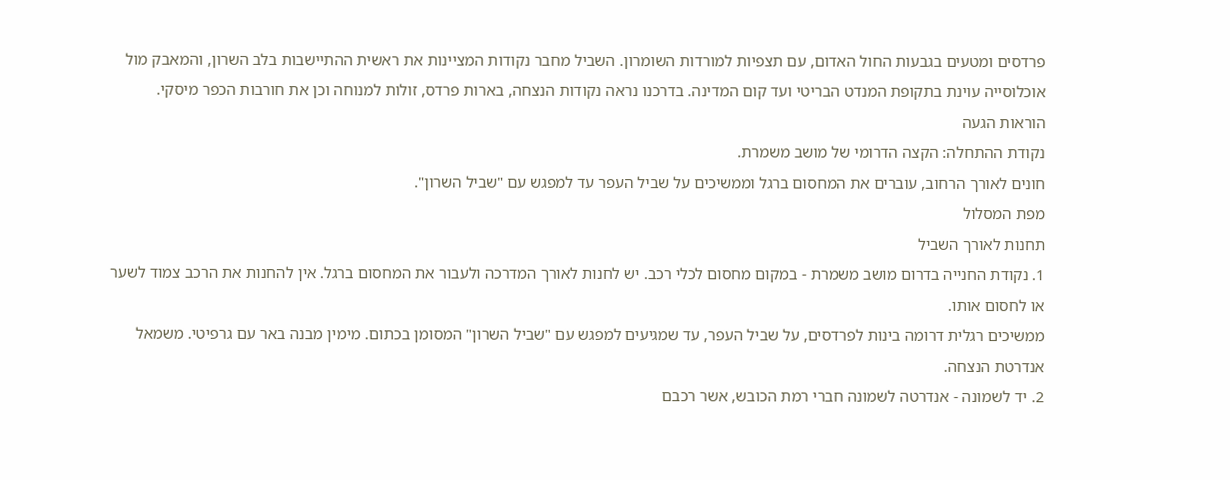פרדסים ומטעים בגבעות החול האדום, עם תצפיות למורדות השומרון. השביל מחבר נקודות המציינות את ראשית ההתיישבות בלב השרון, והמאבק מול אוכלוסייה עוינת בתקופת המנדט הבריטי ועד קום המדינה. בדרכנו נראה נקודות הנצחה, בארות פרדס, זולות למנוחה וכן את חורבות הכפר מיסקי.
הוראות הגעה
נקודת ההתחלה: הקצה הדרומי של מושב משמרת.
חונים לאורך הרחוב, עוברים את המחסום ברגל וממשיכים על שביל העפר עד למפגש עם "שביל השרון".
מפת המסלול
תחנות לאורך השביל
1. נקודת החנייה בדרום מושב משמרת - במקום מחסום לכלי רכב. יש לחנות לאורך המדרכה ולעבור את המחסום ברגל. אין להחנות את הרכב צמוד לשער או לחסום אותו.
ממשיכים רגלית דרומה בינות לפרדסים, על שביל העפר, עד שמגיעים למפגש עם "שביל השרון" המסומן בכתום. מימין מבנה באר עם גרפיטי. משמאל אנדרטת הנצחה.
2. יד לשמונה - אנדרטה לשמונה חברי רמת הכובש, אשר רכבם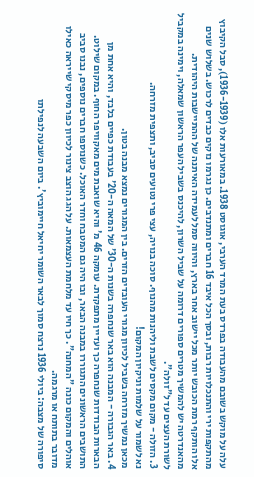עלה על מוקש בשובם מהעבודה בפרדס בעת המרד הערבי, אוגוסט 1938. במאורעות אלו (1936-1939), סבל הקיבוץ מהתקפות ירי והתנכלויות רבות, ובסך הכל איבד 16 חברים ומתנדבים. כן נגרמו נזקים כבדים לרכוש. בשלוש שנים אלו הותקף רמת הכובש יותר מכל יישוב אחר בארץ, והיווה סמל לעמידה האיתנה של ההתיישבות היהודית. מהאנדרטה יש להמשיך מטרים ספורים דרומה על שביל השרון, להיכנס בשביל העפר הראשון שמאלה, וימינה במקביל לשורת העצים עד ל"זולה".
3. הזולה - מקום מקסים לשבת וליהנות מהנוף. סוכה בנויה, עצי פרי נטועים סביב, ותצפית מזרחה.
נא לשמור על שלמות וניקיון המקום!
מכאן נמשיך מזרחה בשביל לכיוון מגורי העובדים הזרים. בין המגורים נמצא מבנה בטון.
4. באר הגבורה - המבנה הוא באר שנחפרה בשנות ה-30' של המאה ה-20' בעבודת כפיים בלבד, והיא אחת מן הבארות הבודדות שנחפרה כך ועדיין מתפקדת. עומקה 46 מ' והיא שואבת מים מאקוויפר החוף. במקום שילוט.
התושבים הראשונים התגוררו במבנה הבאר, ובו היה גם המטבח וחדר האוכל. כשנוספו חברים נוספים, נבנו סביב אוהלים והמקום כונה "המחנה". כך חיו עד מלחמת העצמאות. על הגג הוצב צינור לכיוון כפר מיסקי שייראה כאילו מדובר בתותח או מרגמה.
סיפורה של מצבה: ביולי 1936 נרצח סמוך לבאר השומר יחיאל חיימוביץ'. ביום השבעה לנפילתו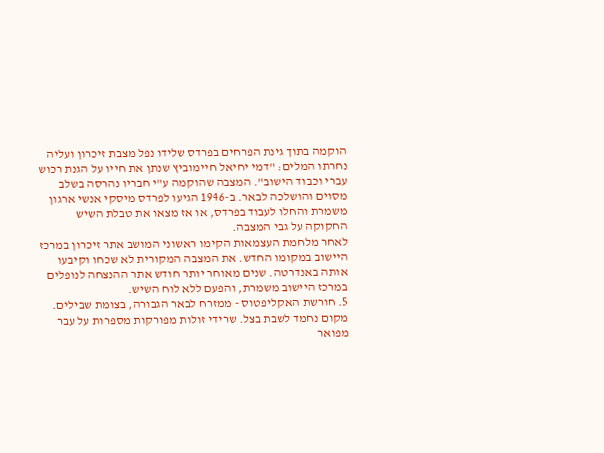הוקמה בתוך גינת הפרחים בפרדס שלידו נפל מצבת זיכרון ועליה נחרתו המלים: "דמי יחיאל חיימוביץ שנתן את חייו על הגנת רכוש עברי וכבוד הישוב". המצבה שהוקמה ע"י חבריו נהרסה בשלב מסוים והושלכה לבאר. ב-1946 הגיעו לפרדס מיסקי אנשי ארגון משמרת והחלו לעבוד בפרדס, או אז מצאו את טבלת השיש החקוקה על גבי המצבה.
לאחר מלחמת העצמאות הקימו ראשוני המושב אתר זיכרון במרכז היישוב במקומו החדש. את המצבה המקורית לא שכחו וקיבעו אותה באנדרטה. שנים מאוחר יותר חודש אתר ההנצחה לנופלים במרכז היישוב משמרת, והפעם ללא לוח השיש.
5. חורשת האקליפטוס - ממזרח לבאר הגבורה, בצומת שבילים. מקום נחמד לשבת בצל. שרידי זולות מפורקות מספרות על עבר מפואר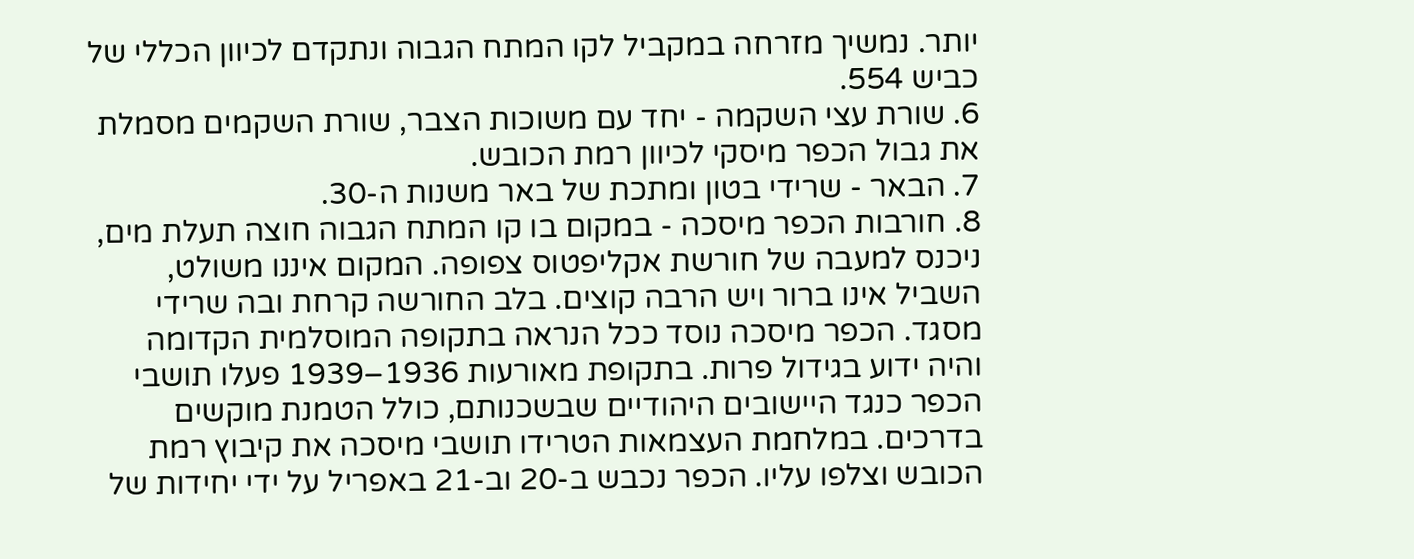יותר. נמשיך מזרחה במקביל לקו המתח הגבוה ונתקדם לכיוון הכללי של כביש 554.
6. שורת עצי השקמה - יחד עם משוכות הצבר, שורת השקמים מסמלת את גבול הכפר מיסקי לכיוון רמת הכובש.
7. הבאר - שרידי בטון ומתכת של באר משנות ה-30.
8. חורבות הכפר מיסכה - במקום בו קו המתח הגבוה חוצה תעלת מים, ניכנס למעבה של חורשת אקליפטוס צפופה. המקום איננו משולט, השביל אינו ברור ויש הרבה קוצים. בלב החורשה קרחת ובה שרידי מסגד. הכפר מיסכה נוסד ככל הנראה בתקופה המוסלמית הקדומה והיה ידוע בגידול פרות. בתקופת מאורעות 1936–1939 פעלו תושבי הכפר כנגד היישובים היהודיים שבשכנותם, כולל הטמנת מוקשים בדרכים. במלחמת העצמאות הטרידו תושבי מיסכה את קיבוץ רמת הכובש וצלפו עליו. הכפר נכבש ב-20 וב-21 באפריל על ידי יחידות של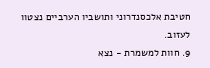חטיבת אלכסנדרוני ותושביו הערביים נצטוו לעזוב.
9. חוות למשמרת - נצא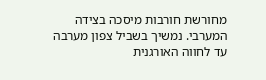מחורשת חורבות מיסכה בצידה המערבי. נמשיך בשביל צפון מערבה עד לחווה האורגנית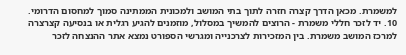למשמרת. מכאן הדרך קצרה חזרה לתוך בתי המושב ולמכונית הממתינה סמוך למחסום הדרומי.
10. יד לזכר חללי משמרת - הרוצים להמשיך במסלול, מוזמנים להגיע רגלית או בנסיעה קצרצרה למרכז המושב משמרת. בין המזכירות לצרכנייה ומגרשי הספורט נמצא אתר ההנצחה לזכר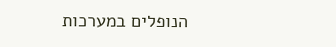הנופלים במערכות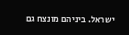ישראל. ביניהם מונצח גם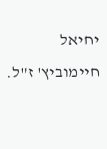יחיאל חיימוביץ' ז"ל.